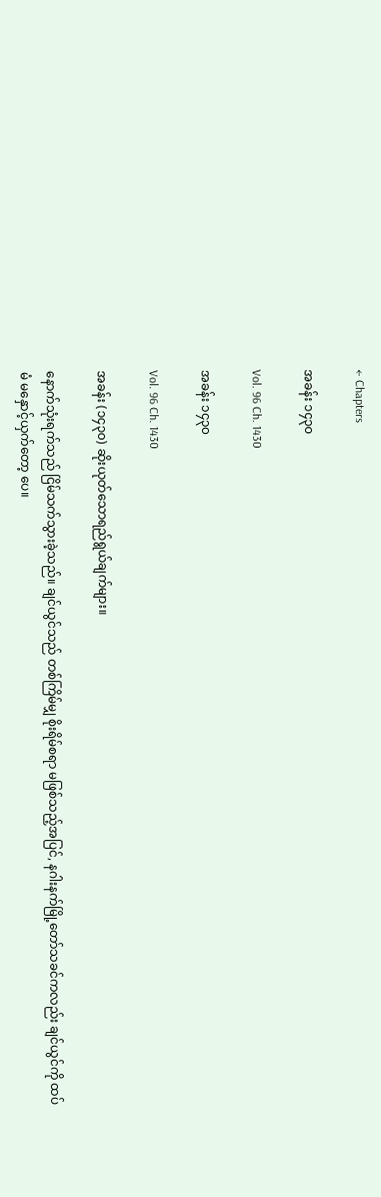← Chapters

အခန်း ၁၄၃၀

Vol. 96 Ch. 1430

အခန်း ၁၄၃၀

Vol. 96 Ch. 1430

အခန်း (၁၄၃၀) ဆိုးယုတ်သောရည်ရွယ်ချက်များ။

နောက်သုံးရက်သည် ငြိမ်သက်သွားခဲ့သည်။ ချင်ယွင်သည် တစ်ကြိမ်မျှ စိုးရိမ်စရာ မဖြစ်သည့်အပြင်, နဂါးနက်မြို့တော်သခင်ကလည်း ချင်ယွင်ကို ထပ်မံ မနှောင့်ယှက်တော့ ပေ။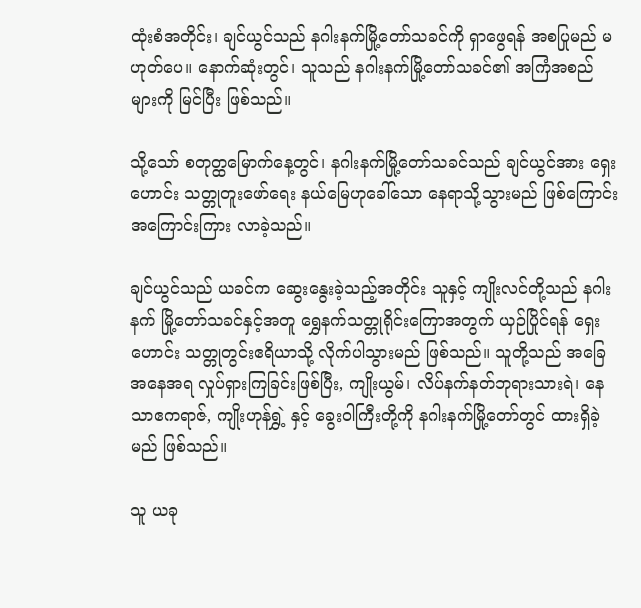ထုံးစံအတိုင်း၊ ချင်ယွင်သည် နဂါးနက်မြို့တော်သခင်ကို ရှာဖွေရန် အစပြုမည် မဟုတ်ပေ။ နောက်ဆုံးတွင်၊ သူသည် နဂါးနက်မြို့တော်သခင်၏ အကြံအစည်များကို မြင်ပြီး ဖြစ်သည်။

သို့သော် စတုတ္ထမြောက်နေ့တွင်၊ နဂါးနက်မြို့တော်သခင်သည် ချင်ယွင်အား ရှေးဟောင်း သတ္တုတူးဖော်ရေး နယ်မြေဟုခေါ်သော နေရာသို့သွားမည် ဖြစ်ကြောင်း အကြောင်းကြား လာခဲ့သည်။

ချင်ယွင်သည် ယခင်က ဆွေးနွေးခဲ့သည့်အတိုင်း သူနှင့် ကျိုးလင်တို့သည် နဂါးနက် မြို့တော်သခင်နှင့်အတူ ရွှေနက်သတ္တုရိုင်းကြောအတွက် ယှဉ်ပြိုင်ရန် ရှေးဟောင်း သတ္တုတွင်းဧရိယာသို့ လိုက်ပါသွားမည် ဖြစ်သည်။ သူတို့သည် အခြေအနေအရ လှုပ်ရှားကြခြင်းဖြစ်ပြီး, ကျိုးယွမ်၊ လိပ်နက်နတ်ဘုရားသားရဲ၊ နေသာဧကရာဇ်, ကျိုးဟုန်ရွှဲ့ နှင့် ခွေးဝါကြီးတို့ကို နဂါးနက်မြို့တော်တွင် ထားရှိခဲ့မည် ဖြစ်သည်။

သူ ယခု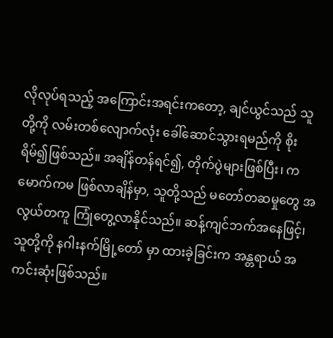လိုလုပ်ရသည့် အကြောင်းအရင်းကတော့, ချင်ယွင်သည် သူတို့ကို လမ်းတစ်လျောက်လုံး ခေါ်ဆောင်သွားရမည်ကို စိုးရိမ်၍ဖြစ်သည်။ အချိန်တန်ရင်၍, တိုက်ပွဲများဖြစ်ပြီး၊ ကမောက်ကမ ဖြစ်လာချိန်မှာ, သူတို့သည် မတော်တဆမှုတွေ အလွယ်တကူ ကြုံတွေ့လာနိုင်သည်။ ဆန့်ကျင်ဘက်အနေဖြင့်၊ သူတို့ကို နဂါးနက်မြို့တော် မှာ ထားခဲ့ခြင်းက အန္တရာယ် အကင်းဆုံးဖြစ်သည်။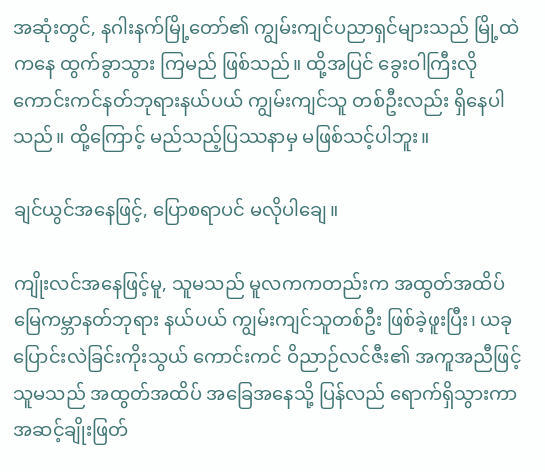အဆုံးတွင်, နဂါးနက်မြို့တော်၏ ကျွမ်းကျင်ပညာရှင်များသည် မြို့ထဲကနေ ထွက်ခွာသွား ကြမည် ဖြစ်သည်။ ထို့အပြင် ခွေးဝါကြီးလို ကောင်းကင်နတ်ဘုရားနယ်ပယ် ကျွမ်းကျင်သူ တစ်ဦးလည်း ရှိနေပါသည်။ ထို့ကြောင့် မည်သည့်ပြဿနာမှ မဖြစ်သင့်ပါဘူး။

ချင်ယွင်အနေဖြင့်, ပြောစရာပင် မလိုပါချေ။

ကျိုးလင်အနေဖြင့်မူ, သူမသည် မူလကကတည်းက အထွတ်အထိပ် မြေကမ္ဘာနတ်ဘုရား နယ်ပယ် ကျွမ်းကျင်သူတစ်ဦး ဖြစ်ခဲ့ဖူးပြီး၊ ယခု ပြောင်းလဲခြင်းကိုးသွယ် ကောင်းကင် ဝိညာဉ်လင်ဇီး၏ အကူအညီဖြင့် သူမသည် အထွတ်အထိပ် အခြေအနေသို့ ပြန်လည် ရောက်ရှိသွားကာ အဆင့်ချိုးဖြတ်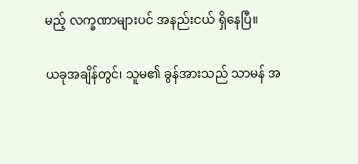မည့် လက္ခဏာများပင် အနည်းငယ် ရှိနေပြီ။

ယခုအချိန်တွင်၊ သူမ၏ ခွန်အားသည် သာမန် အ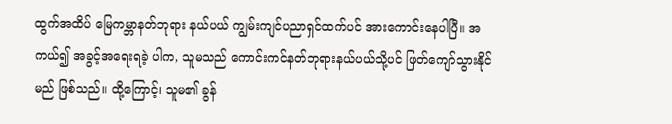ထွက်အထိပ် မြေကမ္ဘာနတ်ဘုရား နယ်ပယ် ကျွမ်းကျင်ပညာရှင်ထက်ပင် အားကောင်းနေပါပြီ။ အကယ်၍ အခွင့်အရေးရခဲ့ ပါက, သူမသည် ကောင်းကင်နတ်ဘုရားနယ်ပယ်သို့ပင် ဖြတ်ကျော်သွားနိုင်မည် ဖြစ်သည်။ ထို့ကြောင့်၊ သူမ၏ ခွန်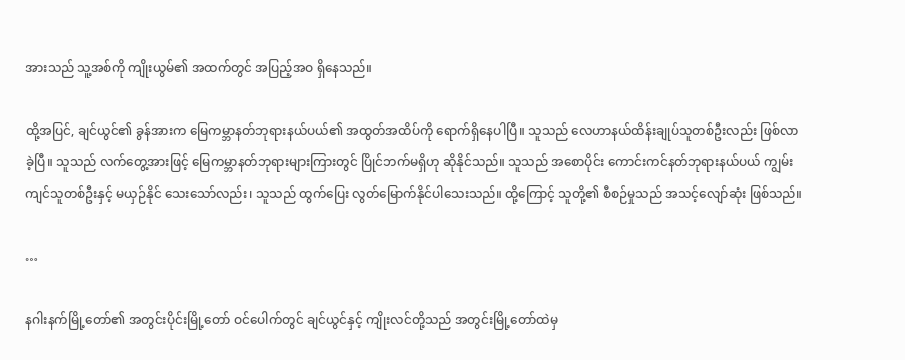အားသည် သူ့အစ်ကို ကျိုးယွမ်၏ အထက်တွင် အပြည့်အဝ ရှိနေသည်။

ထို့အပြင်, ချင်ယွင်၏ ခွန်အားက မြေကမ္ဘာနတ်ဘုရားနယ်ပယ်၏ အထွတ်အထိပ်ကို ရောက်ရှိနေပါပြီ။ သူသည် လေဟာနယ်ထိန်းချုပ်သူတစ်ဦးလည်း ဖြစ်လာခဲ့ပြီ။ သူသည် လက်တွေ့အားဖြင့် မြေကမ္ဘာနတ်ဘုရားများကြားတွင် ပြိုင်ဘက်မရှိဟု ဆိုနိုင်သည်။ သူသည် အစောပိုင်း ကောင်းကင်နတ်ဘုရားနယ်ပယ် ကျွမ်းကျင်သူတစ်ဦးနှင့် မယှဉ်နိုင် သေးသော်လည်း၊ သူသည် ထွက်ပြေး လွတ်မြောက်နိုင်ပါသေးသည်။ ထို့ကြောင့် သူတို့၏ စီစဉ်မှုသည် အသင့်လျော်ဆုံး ဖြစ်သည်။

…

နဂါးနက်မြို့တော်၏ အတွင်းပိုင်းမြို့တော် ဝင်ပေါက်တွင် ချင်ယွင်နှင့် ကျိုးလင်တို့သည် အတွင်းမြို့တော်ထဲမှ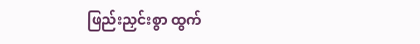ဖြည်းညှင်းစွာ ထွက်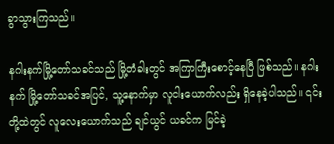ခွာသွားကြသည်။

နဂါးနက်မြို့တော်သခင်သည် မြို့တံခါးတွင် အကြာကြီးစောင့်နေပြီ ဖြစ်သည်။ နဂါးနက် မြို့တော်သခင်အပြင်, သူ့နောက်မှာ လူငါးယောက်လည်း ရှိနေခဲ့ပါသည်။ ၎င်းတို့ထဲတွင် လူလေးယောက်သည် ချင်ယွင် ယခင်က မြင်ခဲ့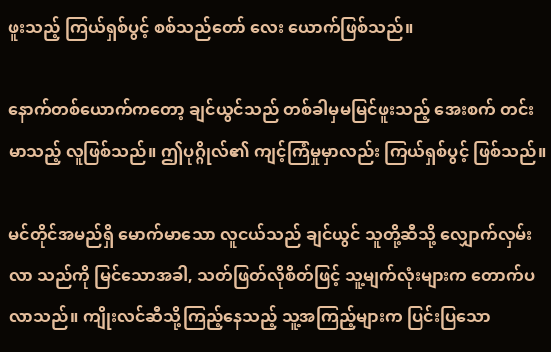ဖူးသည့် ကြယ်ရှစ်ပွင့် စစ်သည်တော် လေး ယောက်ဖြစ်သည်။

နောက်တစ်ယောက်ကတော့ ချင်ယွင်သည် တစ်ခါမှမမြင်ဖူးသည့် အေးစက် တင်းမာသည့် လူဖြစ်သည်။ ဤပုဂ္ဂိုလ်၏ ကျင့်ကြံမှုမှာလည်း ကြယ်ရှစ်ပွင့် ဖြစ်သည်။

မင်တိုင်အမည်ရှိ မောက်မာသော လူငယ်သည် ချင်ယွင် သူတို့ဆီသို့ လျှောက်လှမ်းလာ သည်ကို မြင်သောအခါ, သတ်ဖြတ်လိုစိတ်ဖြင့် သူ့မျက်လုံးများက တောက်ပလာသည်။ ကျိုးလင်ဆီသို့ကြည့်နေသည့် သူ့အကြည့်များက ပြင်းပြသော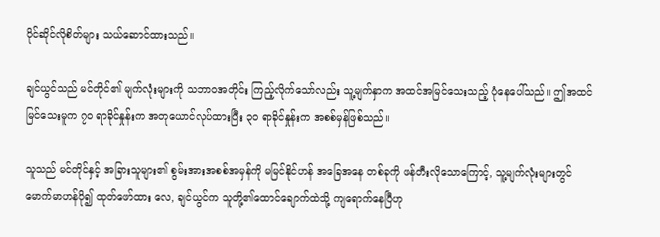ပိုင်ဆိုင်လိုစိတ်များ သယ်ဆောင်ထားသည်။

ချင်ယွင်သည် မင်တိုင်၏ မျက်လုံးများကို သဘာဝအတိုင်း ကြည့်လိုက်သော်လည်း သူ့မျက်နှာက အထင်အမြင်သေးသည့် ပုံနေပေါ်သည်။ ဤအထင်မြင်သေးမူက ၇၀ ရာခိုင်နှုန်းက အတုယောင်လုပ်ထားပြီး ၃၀ ရာခိုင်နှုန်းက အစစ်မှန်ဖြစ်သည်။

သူသည် မင်တိုင်နှင့် အခြားသူများ၏ စွမ်းအားအစစ်အမှန်ကို မမြင်နိုင်ဟန် အခြေအနေ တစ်ခုကို ဖန်တီးလိုသောကြောင့်, သူ့မျက်လုံးများတွင် မောက်မာဟန်ပို၍ ထုတ်ဖော်ထား လေ, ချင်ယွင်က သူတို့၏ထောင်ချောက်ထဲသို့ ကျရောက်နေပြီဟု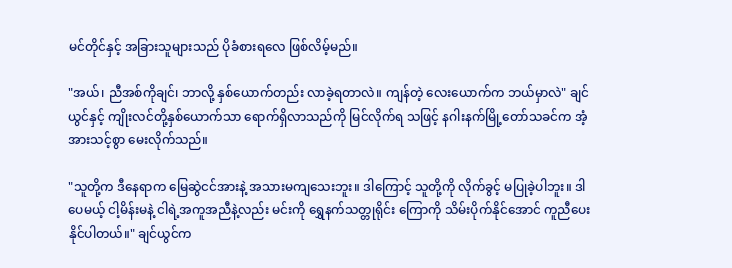မင်တိုင်နှင့် အခြားသူများသည် ပိုခံစားရလေ ဖြစ်လိမ့်မည်။

"အယ်၊ ညီအစ်ကိုချင်၊ ဘာလို့ နှစ်ယောက်တည်း လာခဲ့ရတာလဲ။ ကျန်တဲ့ လေးယောက်က ဘယ်မှာလဲ" ချင်ယွင်နှင့် ကျိုးလင်တို့နှစ်ယောက်သာ ရောက်ရှိလာသည်ကို မြင်လိုက်ရ သဖြင့် နဂါးနက်မြို့တော်သခင်က အံ့အားသင့်စွာ မေးလိုက်သည်။

"သူတို့က ဒီနေရာက မြေဆွဲငင်အားနဲ့ အသားမကျသေးဘူး။ ဒါကြောင့် သူတို့ကို လိုက်ခွင့် မပြုခဲ့ပါဘူး။ ဒါပေမယ့် ငါ့မိန်းမနဲ့ ငါရဲ့အကူအညီနဲ့လည်း မင်းကို ရွှေနက်သတ္တုရိုင်း ကြောကို သိမ်းပိုက်နိုင်အောင် ကူညီပေးနိုင်ပါတယ်။" ချင်ယွင်က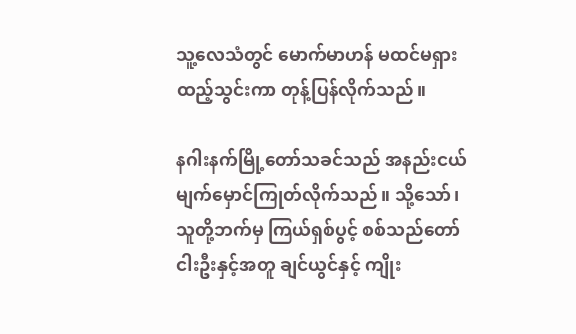သူ့လေသံတွင် မောက်မာဟန် မထင်မရှား ထည့်သွင်းကာ တုန့်ပြန်လိုက်သည်။

နဂါးနက်မြို့တော်သခင်သည် အနည်းငယ် မျက်မှောင်ကြုတ်လိုက်သည်။ သို့သော်၊ သူတို့ဘက်မှ ကြယ်ရှစ်ပွင့် စစ်သည်တော်ငါးဦးနှင့်အတူ ချင်ယွင်နှင့် ကျိုး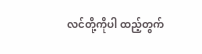လင်တို့ကိုပါ ထည့်တွက်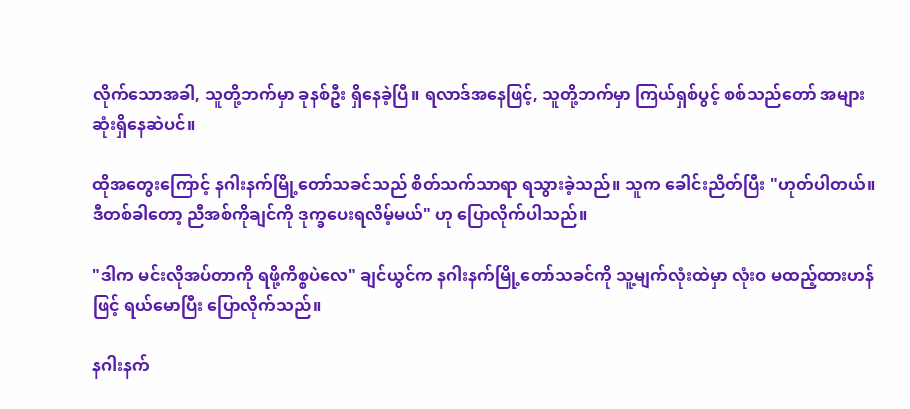လိုက်သောအခါ, သူတို့ဘက်မှာ ခုနစ်ဦး ရှိနေခဲ့ပြီ။ ရလာဒ်အနေဖြင့်, သူတို့ဘက်မှာ ကြယ်ရှစ်ပွင့် စစ်သည်တော် အများဆုံးရှိနေဆဲပင်။

ထိုအတွေးကြောင့် နဂါးနက်မြို့တော်သခင်သည် စိတ်သက်သာရာ ရသွားခဲ့သည်။ သူက ခေါင်းညိတ်ပြီး "ဟုတ်ပါတယ်။ ဒီတစ်ခါတော့ ညီအစ်ကိုချင်ကို ဒုက္ခပေးရလိမ့်မယ်" ဟု ပြောလိုက်ပါသည်။

"ဒါက မင်းလိုအပ်တာကို ရဖို့ကိစ္စပဲလေ" ချင်ယွင်က နဂါးနက်မြို့တော်သခင်ကို သူ့မျက်လုံးထဲမှာ လုံးဝ မထည့်ထားဟန်ဖြင့် ရယ်မောပြီး ပြောလိုက်သည်။

နဂါးနက်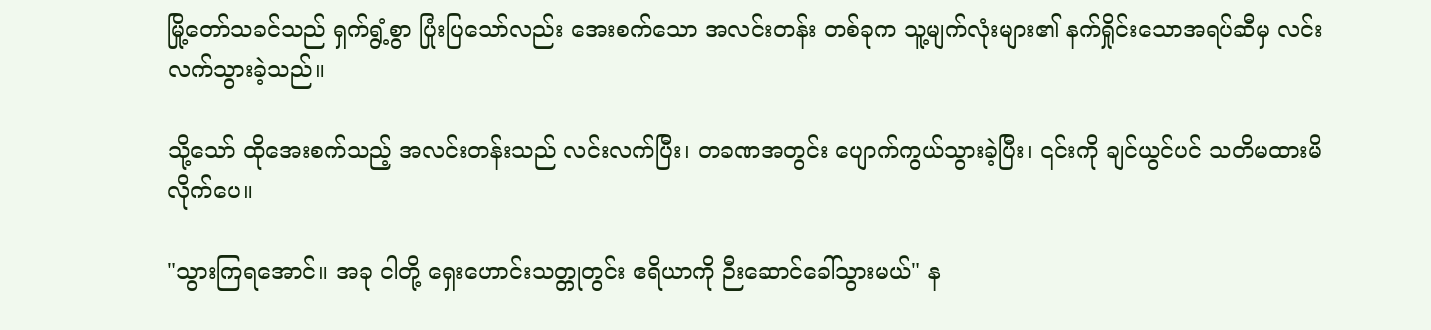မြို့တော်သခင်သည် ရှက်ရွံ့စွာ ပြုံးပြသော်လည်း အေးစက်သော အလင်းတန်း တစ်ခုက သူ့မျက်လုံးများ၏ နက်ရှိုင်းသောအရပ်ဆီမှ လင်းလက်သွားခဲ့သည်။

သို့သော် ထိုအေးစက်သည့် အလင်းတန်းသည် လင်းလက်ပြီး၊ တခဏအတွင်း ပျောက်ကွယ်သွားခဲ့ပြီး၊ ၎င်းကို ချင်ယွင်ပင် သတိမထားမိလိုက်ပေ။

"သွားကြရအောင်။ အခု ငါတို့ ရှေးဟောင်းသတ္တုတွင်း ဧရိယာကို ဉီးဆောင်ခေါ်သွားမယ်" န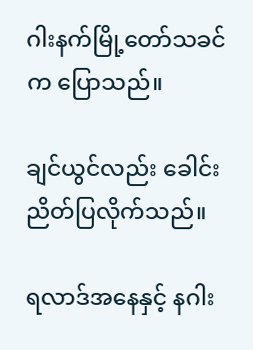ဂါးနက်မြို့တော်သခင်က ပြောသည်။

ချင်ယွင်လည်း ခေါင်းညိတ်ပြလိုက်သည်။

ရလာဒ်အနေနှင့် နဂါး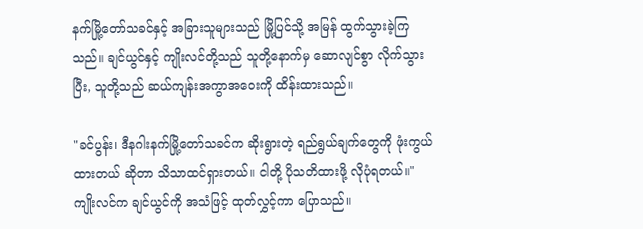နက်မြို့တော်သခင်နှင့် အခြားသူများသည် မြို့ပြင်သို့ အမြန် ထွက်သွားခဲ့ကြသည်။ ချင်ယွင်နှင့် ကျိုးလင်တို့သည် သူတို့နောက်မှ ဆောလျင်စွာ လိုက်သွားပြီး, သူတို့သည် ဆယ်ကျန်းအကွာအဝေးကို ထိန်းထားသည်။

"ခင်ပွန်း၊ ဒီနဂါးနက်မြို့တော်သခင်က ဆိုးရွားတဲ့ ရည်ရွယ်ချက်တွေကို ဖုံးကွယ်ထားတယ် ဆိုတာ သိသာထင်ရှားတယ်။ ငါတို့ ပိုသတိထားဖို့ လိုပုံရတယ်။" ကျိုးလင်က ချင်ယွင်ကို အသံဖြင့် ထုတ်လွှင့်ကာ ပြောသည်။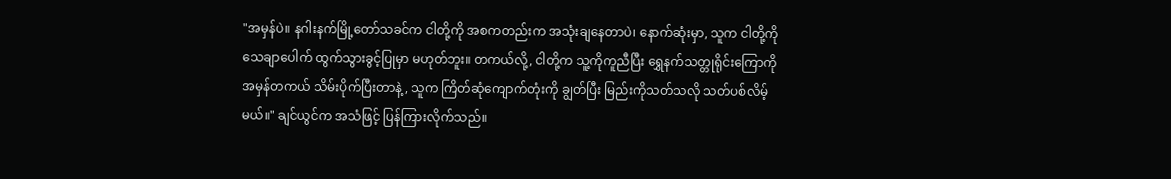"အမှန်ပဲ။ နဂါးနက်မြို့တော်သခင်က ငါတို့ကို အစကတည်းက အသုံးချနေတာပဲ၊ နောက်ဆုံးမှာ, သူက ငါတို့ကို သေချာပေါက် ထွက်သွားခွင့်ပြုမှာ မဟုတ်ဘူး။ တကယ်လို့, ငါတို့က သူ့ကိုကူညီပြီး ရွှေနက်သတ္တုရိုင်းကြောကို အမှန်တကယ် သိမ်းပိုက်ပြီးတာနဲ့, သူက ကြိတ်ဆုံကျောက်တုံးကို ချွတ်ပြီး မြည်းကိုသတ်သလို သတ်ပစ်လိမ့်မယ်။" ချင်ယွင်က အသံဖြင့် ပြန်ကြားလိုက်သည်။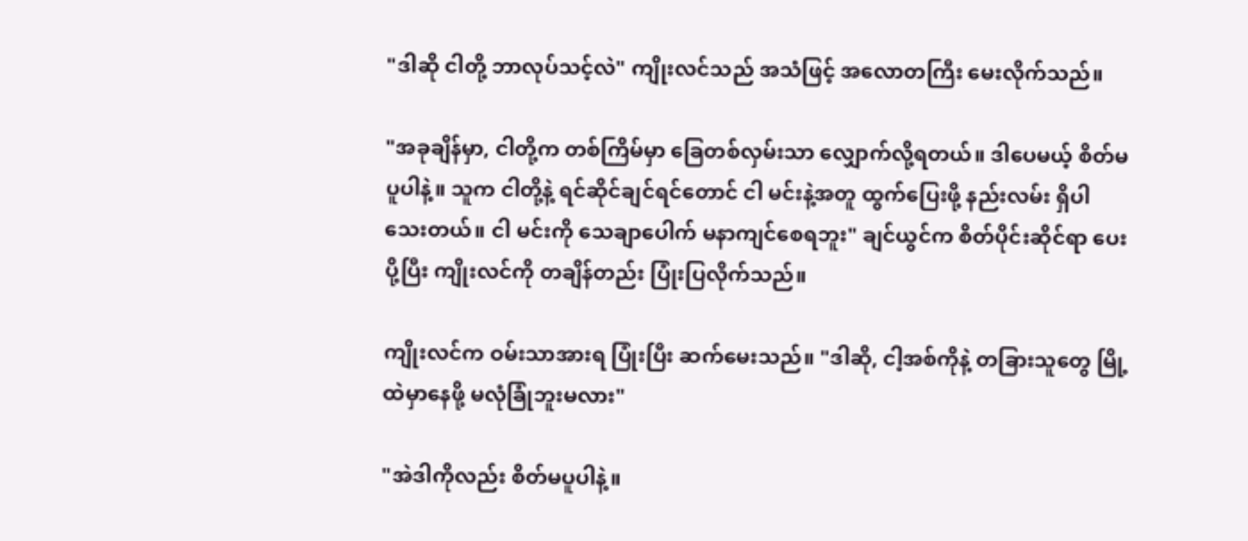"ဒါဆို ငါတို့ ဘာလုပ်သင့်လဲ" ကျိုးလင်သည် အသံဖြင့် အလောတကြီး မေးလိုက်သည်။

"အခုချိန်မှာ, ငါတို့က တစ်ကြိမ်မှာ ခြေတစ်လှမ်းသာ လျှောက်လို့ရတယ်။ ဒါပေမယ့် စိတ်မပူပါနဲ့။ သူက ငါတို့နဲ့ ရင်ဆိုင်ချင်ရင်တောင် ငါ မင်းနဲ့အတူ ထွက်ပြေးဖို့ နည်းလမ်း ရှိပါသေးတယ်။ ငါ မင်းကို သေချာပေါက် မနာကျင်စေရဘူး" ချင်ယွင်က စိတ်ပိုင်းဆိုင်ရာ ပေးပို့ပြီး ကျိုးလင်ကို တချိန်တည်း ပြုံးပြလိုက်သည်။

ကျိုးလင်က ဝမ်းသာအားရ ပြုံးပြီး ဆက်မေးသည်။ "ဒါဆို, ငါ့အစ်ကိုနဲ့ တခြားသူတွေ မြို့ထဲမှာနေဖို့ မလုံခြုံဘူးမလား"

"အဲဒါကိုလည်း စိတ်မပူပါနဲ့။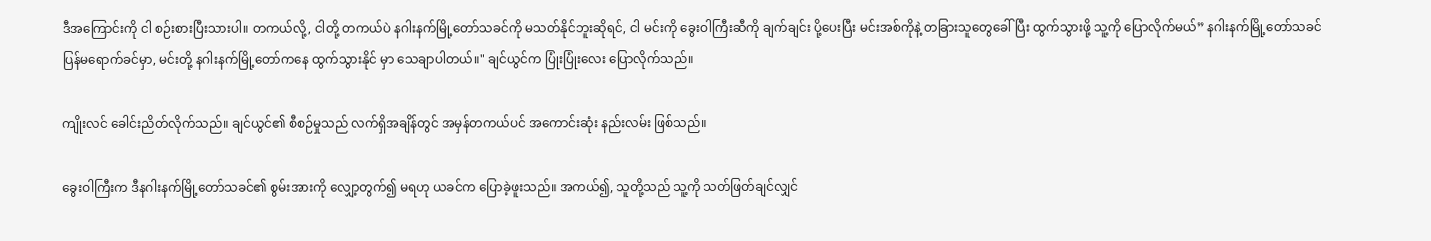ဒီအကြောင်းကို ငါ စဉ်းစားပြီးသားပါ။ တကယ်လို့, ငါတို့ တကယ်ပဲ နဂါးနက်မြို့တော်သခင်ကို မသတ်နိုင်ဘူးဆိုရင်, ငါ မင်းကို ခွေးဝါကြီးဆီကို ချက်ချင်း ပို့ပေးပြီး မင်းအစ်ကိုနဲ့ တခြားသူတွေခေါ်ပြီး ထွက်သွားဖို့ သူ့ကို ပြောလိုက်မယ်” နဂါးနက်မြို့တော်သခင် ပြန်မရောက်ခင်မှာ, မင်းတို့ နဂါးနက်မြို့တော်ကနေ ထွက်သွားနိုင် မှာ သေချာပါတယ်။" ချင်ယွင်က ပြုံးပြုံးလေး ပြောလိုက်သည်။

ကျိုးလင် ခေါင်းညိတ်လိုက်သည်။ ချင်ယွင်၏ စီစဉ်မှုသည် လက်ရှိအချိန်တွင် အမှန်တကယ်ပင် အကောင်းဆုံး နည်းလမ်း ဖြစ်သည်။

ခွေးဝါကြီးက ဒီနဂါးနက်မြို့တော်သခင်၏ စွမ်းအားကို လျှော့တွက်၍ မရဟု ယခင်က ပြောခဲ့ဖူးသည်။ အကယ်၍, သူတို့သည် သူ့ကို သတ်ဖြတ်ချင်လျှင်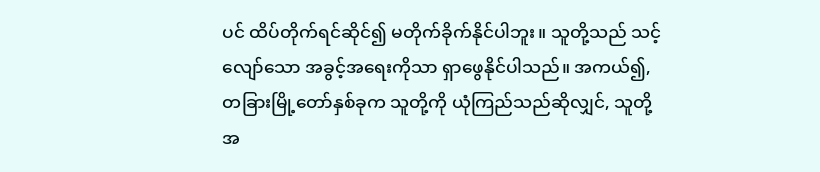ပင် ထိပ်တိုက်ရင်ဆိုင်၍ မတိုက်ခိုက်နိုင်ပါဘူး။ သူတို့သည် သင့်လျော်သော အခွင့်အရေးကိုသာ ရှာဖွေနိုင်ပါသည်။ အကယ်၍, တခြားမြို့တော်နှစ်ခုက သူတို့ကို ယုံကြည်သည်ဆိုလျှင်, သူတို့အ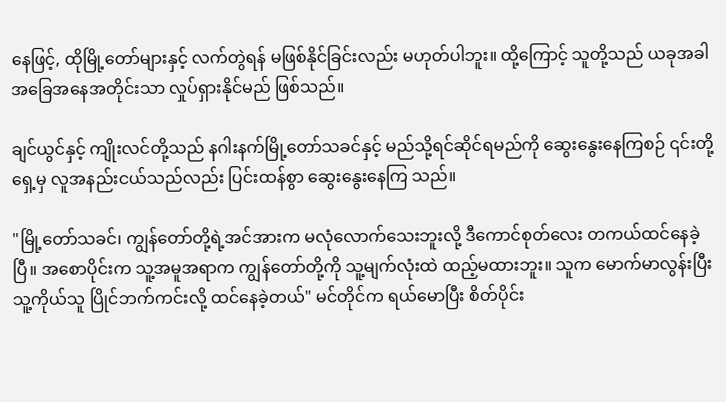နေဖြင့်, ထိုမြို့တော်များနှင့် လက်တွဲရန် မဖြစ်နိုင်ခြင်းလည်း မဟုတ်ပါဘူး။ ထို့ကြောင့် သူတို့သည် ယခုအခါ အခြေအနေအတိုင်းသာ လှုပ်ရှားနိုင်မည် ဖြစ်သည်။

ချင်ယွင်နှင့် ကျိုးလင်တို့သည် နဂါးနက်မြို့တော်သခင်နှင့် မည်သို့ရင်ဆိုင်ရမည်ကို ဆွေးနွေးနေကြစဉ် ၎င်းတို့ရှေ့မှ လူအနည်းငယ်သည်လည်း ပြင်းထန်စွာ ဆွေးနွေးနေကြ သည်။

"မြို့တော်သခင်၊ ကျွန်တော်တို့ရဲ့အင်အားက မလုံလောက်သေးဘူးလို့ ဒီကောင်စုတ်လေး တကယ်ထင်နေခဲ့ပြီ။ အစောပိုင်းက သူ့အမူအရာက ကျွန်တော်တို့ကို သူ့မျက်လုံးထဲ ထည့်မထားဘူး။ သူက မောက်မာလွန်းပြီး သူ့ကိုယ်သူ ပြိုင်ဘက်ကင်းလို့ ထင်နေခဲ့တယ်" မင်တိုင်က ရယ်မောပြီး စိတ်ပိုင်း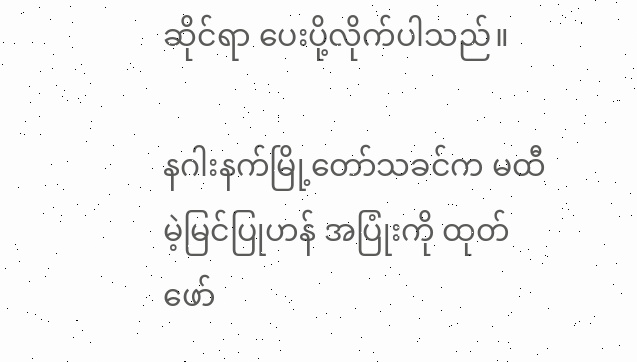ဆိုင်ရာ ပေးပို့လိုက်ပါသည်။

နဂါးနက်မြို့တော်သခင်က မထီမဲ့မြင်ပြုဟန် အပြုံးကို ထုတ်ဖော်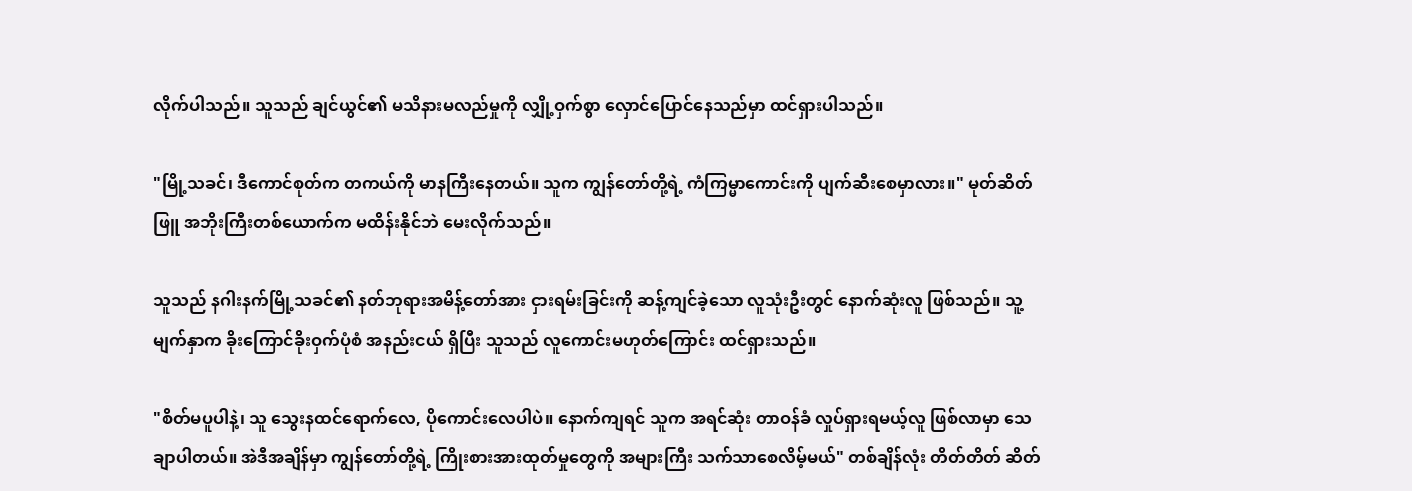လိုက်ပါသည်။ သူသည် ချင်ယွင်၏ မသိနားမလည်မှုကို လျှို့ဝှက်စွာ လှောင်ပြောင်နေသည်မှာ ထင်ရှားပါသည်။

"မြို့သခင်၊ ဒီကောင်စုတ်က တကယ်ကို မာနကြီးနေတယ်။ သူက ကျွန်တော်တို့ရဲ့ ကံကြမ္မာကောင်းကို ပျက်ဆီးစေမှာလား။" မုတ်ဆိတ်ဖြူ အဘိုးကြီးတစ်ယောက်က မထိန်းနိုင်ဘဲ မေးလိုက်သည်။

သူသည် နဂါးနက်မြို့သခင်၏ နတ်ဘုရားအမိန့်တော်အား ငှားရမ်းခြင်းကို ဆန့်ကျင်ခဲ့သော လူသုံးဦးတွင် နောက်ဆုံးလူ ဖြစ်သည်။ သူ့မျက်နှာက ခိုးကြောင်ခိုးဝှက်ပုံစံ အနည်းငယ် ရှိပြီး သူသည် လူကောင်းမဟုတ်ကြောင်း ထင်ရှားသည်။

"စိတ်မပူပါနဲ့၊ သူ သွေးနထင်ရောက်လေ, ပိုကောင်းလေပါပဲ။ နောက်ကျရင် သူက အရင်ဆုံး တာဝန်ခံ လှုပ်ရှားရမယ့်လူ ဖြစ်လာမှာ သေချာပါတယ်။ အဲဒီအချိန်မှာ ကျွန်တော်တို့ရဲ့ ကြိုးစားအားထုတ်မှုတွေကို အများကြီး သက်သာစေလိမ့်မယ်" တစ်ချိန်လုံး တိတ်တိတ် ဆိတ်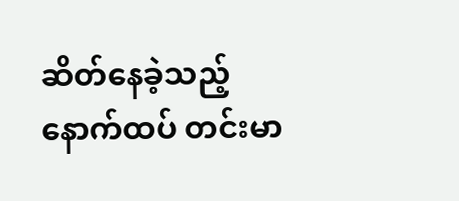ဆိတ်နေခဲ့သည့် နောက်ထပ် တင်းမာ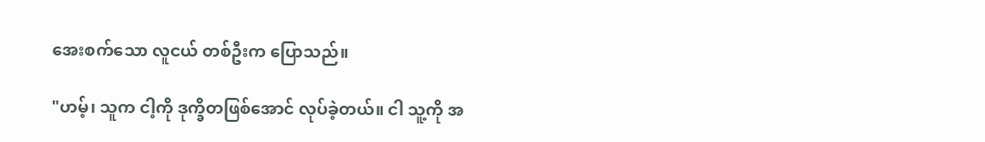အေးစက်သော လူငယ် တစ်ဦးက ပြောသည်။

"ဟမ့်၊ သူက ငါ့ကို ဒုက္ခိတဖြစ်အောင် လုပ်ခဲ့တယ်။ ငါ သူ့ကို အ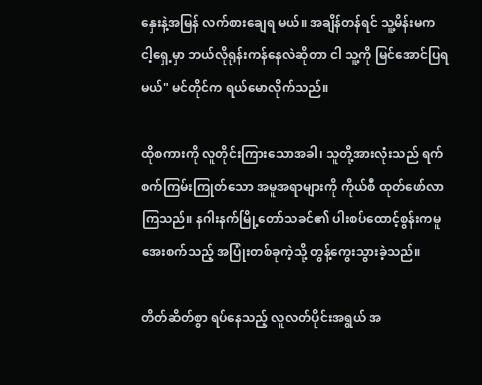နှေးနဲ့အမြန် လက်စားချေရ မယ်။ အချိန်တန်ရင် သူ့မိန်းမက ငါ့ရှေ့မှာ ဘယ်လိုရုန်းကန်နေလဲဆိုတာ ငါ သူ့ကို မြင်အောင်ပြရမယ်" မင်တိုင်က ရယ်မောလိုက်သည်။

ထိုစကားကို လူတိုင်းကြားသောအခါ၊ သူတို့အားလုံးသည် ရက်စက်ကြမ်းကြုတ်သော အမူအရာများကို ကိုယ်စီ ထုတ်ဖော်လာကြသည်။ နဂါးနက်မြို့တော်သခင်၏ ပါးစပ်ထောင့်စွန်းကမူ အေးစက်သည့် အပြုံးတစ်ခုကဲ့သို့ တွန့်ကွေးသွားခဲ့သည်။

တိတ်ဆိတ်စွာ ရပ်နေသည့် လူလတ်ပိုင်းအရွယ် အ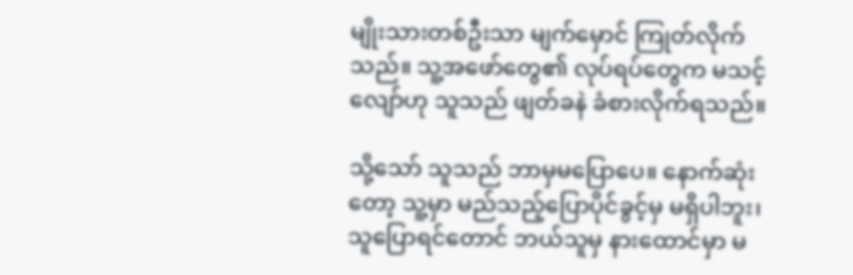မျိုးသားတစ်ဦးသာ မျက်မှောင် ကြုတ်လိုက်သည်။ သူ့အဖော်တွေ၏ လုပ်ရပ်တွေက မသင့်လျော်ဟု သူသည် ဖျတ်ခနဲ ခံစားလိုက်ရသည်။

သို့သော် သူသည် ဘာမှမပြောပေ။ နောက်ဆုံးတော့ သူ့မှာ မည်သည့်ပြောပိုင်ခွင့်မှ မရှိပါဘူး၊ သူပြောရင်တောင် ဘယ်သူမှ နားထောင်မှာ မ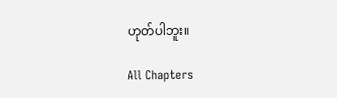ဟုတ်ပါဘူး။

All Chapters